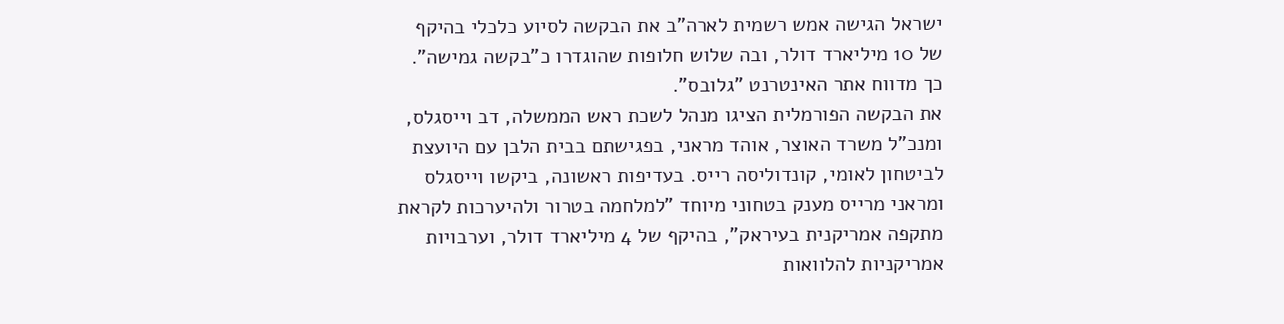ישראל הגישה אמש רשמית לארה"ב את הבקשה לסיוע כלכלי בהיקף של 10 מיליארד דולר, ובה שלוש חלופות שהוגדרו כ"בקשה גמישה". כך מדווח אתר האינטרנט "גלובס".
את הבקשה הפורמלית הציגו מנהל לשכת ראש הממשלה, דב וייסגלס, ומנכ"ל משרד האוצר, אוהד מראני, בפגישתם בבית הלבן עם היועצת לביטחון לאומי, קונדוליסה רייס. בעדיפות ראשונה, ביקשו וייסגלס ומראני מרייס מענק בטחוני מיוחד "למלחמה בטרור ולהיערכות לקראת מתקפה אמריקנית בעיראק", בהיקף של 4 מיליארד דולר, וערבויות אמריקניות להלוואות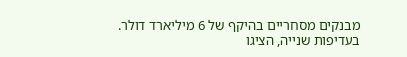מבנקים מסחריים בהיקף של 6 מיליארד דולר.
בעדיפות שנייה, הציגו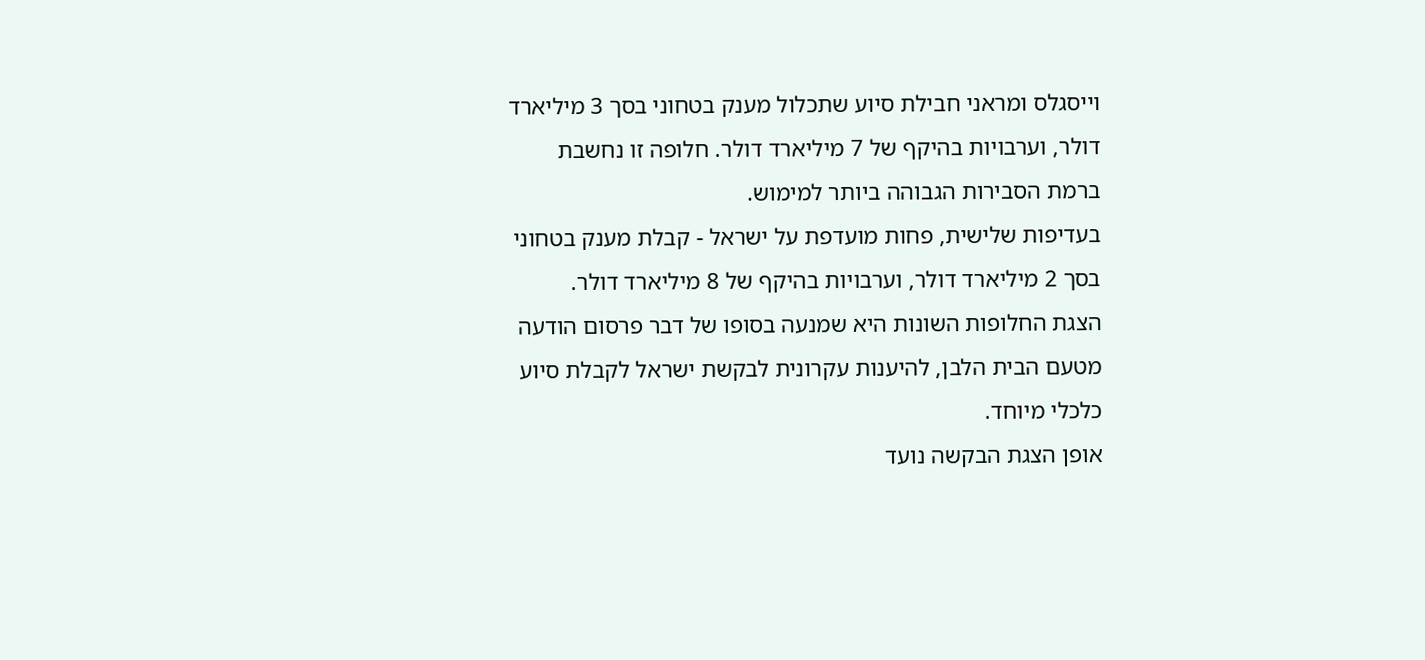וייסגלס ומראני חבילת סיוע שתכלול מענק בטחוני בסך 3 מיליארד דולר, וערבויות בהיקף של 7 מיליארד דולר. חלופה זו נחשבת ברמת הסבירות הגבוהה ביותר למימוש.
בעדיפות שלישית, פחות מועדפת על ישראל - קבלת מענק בטחוני בסך 2 מיליארד דולר, וערבויות בהיקף של 8 מיליארד דולר.
הצגת החלופות השונות היא שמנעה בסופו של דבר פרסום הודעה מטעם הבית הלבן, להיענות עקרונית לבקשת ישראל לקבלת סיוע כלכלי מיוחד.
אופן הצגת הבקשה נועד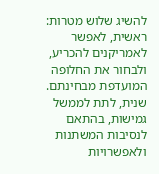להשיג שלוש מטרות: ראשית, לאפשר לאמריקנים להכריע, ולבחור את החלופה המועדפת מבחינתם. שנית, לתת לממשל גמישות, בהתאם לנסיבות המשתנות ולאפשרויות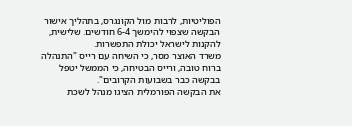הפוליטיות, לרבות מול הקונגרס, בתהליך אישור הבקשה שצפוי להימשך 6-4 חודשים. שלישית, להקנות לישראל יכולת התפשרות.
משרד האוצר מסר, כי השיחה עם רייס "התנהלה ברוח טובה, ורייס הבטיחה, כי הממשל יטפל בבקשה כבר בשבועות הקרובים".
את הבקשה הפורמלית הציגו מנהל לשכת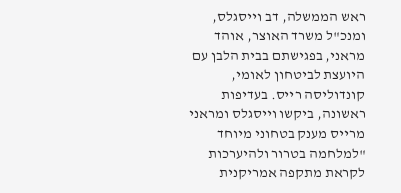ראש הממשלה, דב וייסגלס, ומנכ"ל משרד האוצר, אוהד מראני, בפגישתם בבית הלבן עם היועצת לביטחון לאומי, קונדוליסה רייס. בעדיפות ראשונה, ביקשו וייסגלס ומראני מרייס מענק בטחוני מיוחד "למלחמה בטרור ולהיערכות לקראת מתקפה אמריקנית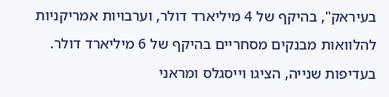בעיראק", בהיקף של 4 מיליארד דולר, וערבויות אמריקניות להלוואות מבנקים מסחריים בהיקף של 6 מיליארד דולר.
בעדיפות שנייה, הציגו וייסגלס ומראני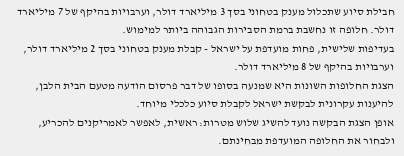חבילת סיוע שתכלול מענק בטחוני בסך 3 מיליארד דולר, וערבויות בהיקף של 7 מיליארד דולר. חלופה זו נחשבת ברמת הסבירות הגבוהה ביותר למימוש.
בעדיפות שלישית, פחות מועדפת על ישראל - קבלת מענק בטחוני בסך 2 מיליארד דולר, וערבויות בהיקף של 8 מיליארד דולר.
הצגת החלופות השונות היא שמנעה בסופו של דבר פרסום הודעה מטעם הבית הלבן, להיענות עקרונית לבקשת ישראל לקבלת סיוע כלכלי מיוחד.
אופן הצגת הבקשה נועד להשיג שלוש מטרות: ראשית, לאפשר לאמריקנים להכריע, ולבחור את החלופה המועדפת מבחינתם.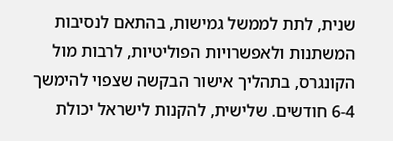שנית, לתת לממשל גמישות, בהתאם לנסיבות המשתנות ולאפשרויות הפוליטיות, לרבות מול הקונגרס, בתהליך אישור הבקשה שצפוי להימשך 6-4 חודשים. שלישית, להקנות לישראל יכולת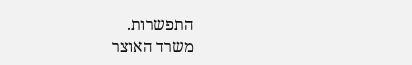התפשרות.
משרד האוצר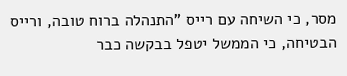מסר, כי השיחה עם רייס "התנהלה ברוח טובה, ורייס הבטיחה, כי הממשל יטפל בבקשה כבר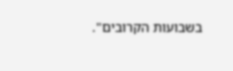בשבועות הקרובים".